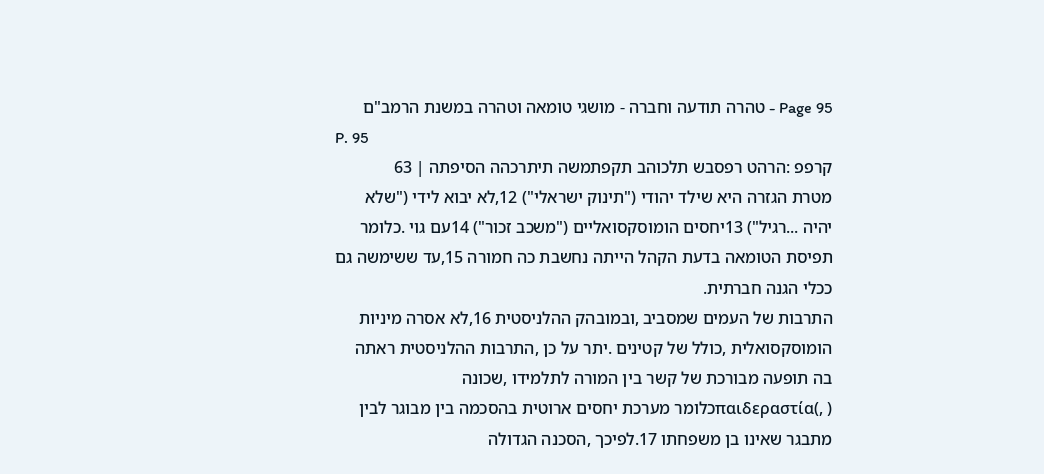Page 95 - טהרה תודעה וחברה - מושגי טומאה וטהרה במשנת הרמב"ם
P. 95
קרפפ :הרהט רפסבש תלכוהב תקפתמשה תיתרכהה הסיפתה ׀ 63
מטרת הגזרה היא שילד יהודי ("תינוק ישראלי") 12,לא יבוא לידי ("שלא
יהיה ...רגיל") 13יחסים הומוסקסואליים ("משכב זכור") 14עם גוי .כלומר
תפיסת הטומאה בדעת הקהל הייתה נחשבת כה חמורה 15,עד ששימשה גם
ככלי הגנה חברתית.
התרבות של העמים שמסביב ,ובמובהק ההלניסטית 16,לא אסרה מיניות
הומוסקסואלית ,כולל של קטינים .יתר על כן ,התרבות ההלניסטית ראתה
בה תופעה מבורכת של קשר בין המורה לתלמידו ,שכונה
( ,)παιδεραστίαכלומר מערכת יחסים ארוטית בהסכמה בין מבוגר לבין
מתבגר שאינו בן משפחתו 17.לפיכך ,הסכנה הגדולה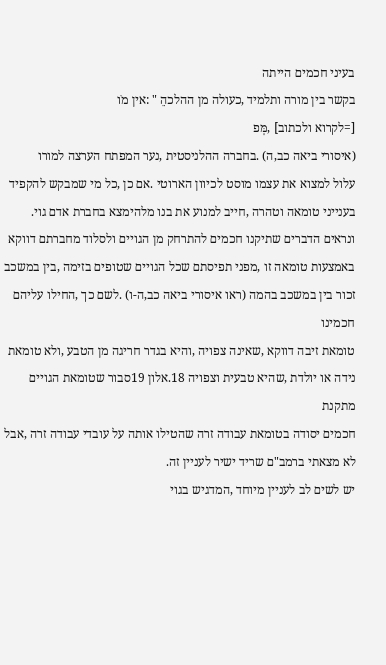בעיני חכמים הייתה
בקשר בין מורה ותלמיד ,כעולה מן ההלכהֵ " :אין מֹו
[=לקרוא ולכתוב] ,מְּפ
(איסורי ביאה כב,ה) .בחברה ההלניסטית ,נער המפתח הערצה למורו
עלול למצוא את עצמו מוסט לכיוון הארוטי .אם כן ,כל מי שמבקש להקפיד
בענייני טומאה וטהרה ,חייב למנוע את בנו מלהימצא בחברת אדם גוי.
ונראים הדברים שתיקנו חכמים להתרחק מן הגויים ולסלוד מחברתם דווקא
באמצעות טומאה זו ,מפני תפיסתם שכל הגויים שטופים בזימה ,בין במשכב
זכור בין במשכב בהמה (ראו איסורי ביאה כב,ה-ו) .לשם כך ,החילו עליהם חכמינו
טומאת זיבה דווקא ,שאינה צפויה ,והיא בגדר חריגה מן הטבע ,ולא טומאת
נידה או יולדת ,שהיא טבעית וצפויה 18.אלון 19סבור שטומאת הגויים מתקנת
חכמים יסודה בטומאת עבודה זרה שהטילו אותה על עובדי עבודה זרה ,אבל
לא מצאתי ברמב"ם שריד ישיר לעניין זה.
יש לשים לב לעניין מיוחד ,המדגיש בגוי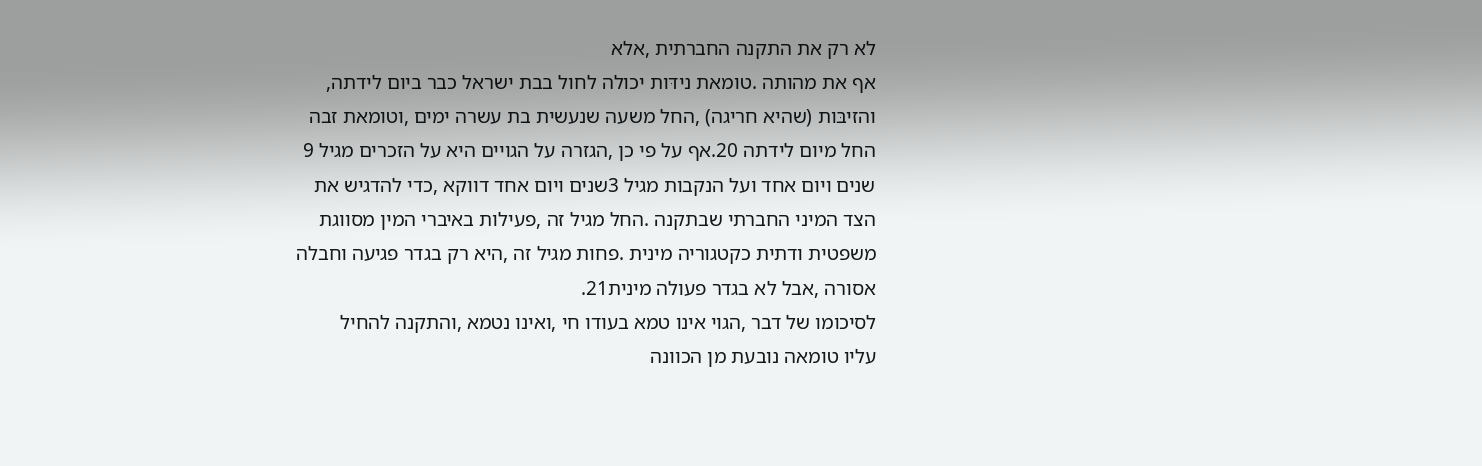לא רק את התקנה החברתית ,אלא
אף את מהותה .טומאת נידּות יכולה לחול בבת ישראל כבר ביום לידתה,
והזיבּות (שהיא חריגה) ,החל משעה שנעשית בת עשרה ימים ,וטומאת זבה
החל מיום לידתה 20.אף על פי כן ,הגזרה על הגויים היא על הזכרים מגיל 9
שנים ויום אחד ועל הנקבות מגיל 3שנים ויום אחד דווקא ,כדי להדגיש את
הצד המיני החברתי שבתקנה .החל מגיל זה ,פעילות באיברי המין מסווגת
משפטית ודתית כקטגוריה מינית .פחות מגיל זה ,היא רק בגדר פגיעה וחבלה
אסורה ,אבל לא בגדר פעולה מינית21.
לסיכומו של דבר ,הגוי אינו טמא בעודו חי ,ואינו נטמא ,והתקנה להחיל
עליו טומאה נובעת מן הכוונה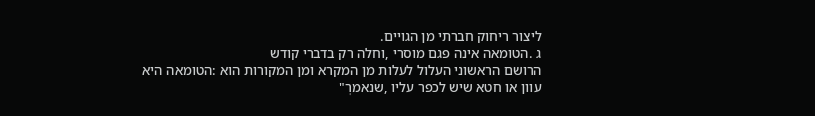ליצור ריחוק חברתי מן הגויים.
ג .הטומאה אינה פגם מוסרי ,וחלה רק בדברי קודש
הרושם הראשוני העלול לעלות מן המקרא ומן המקורות הוא :הטומאה היא
עוון או חטא שיש לכפר עליו ,שנאמרְ"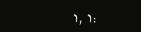:ו ,ו